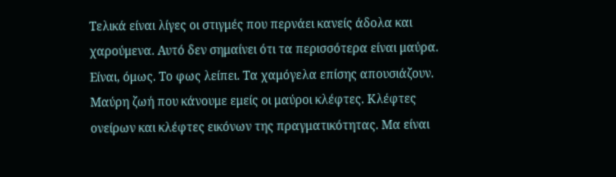Τελικά είναι λίγες οι στιγμές που περνάει κανείς άδολα και χαρούμενα. Αυτό δεν σημαίνει ότι τα περισσότερα είναι μαύρα. Είναι, όμως. Το φως λείπει. Τα χαμόγελα επίσης απουσιάζουν. Μαύρη ζωή που κάνουμε εμείς οι μαύροι κλέφτες. Κλέφτες ονείρων και κλέφτες εικόνων της πραγματικότητας. Μα είναι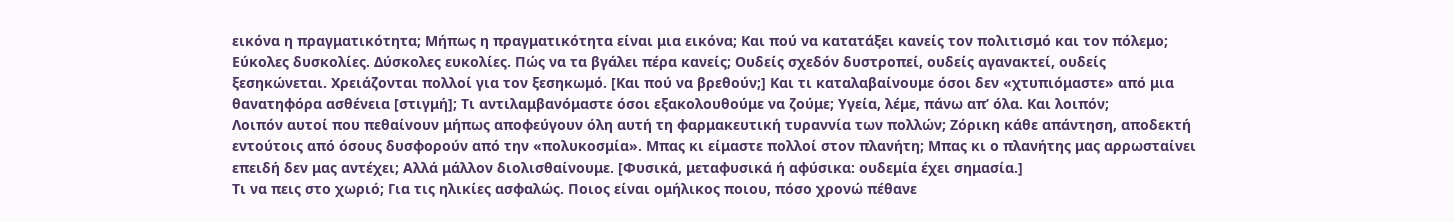εικόνα η πραγματικότητα; Μήπως η πραγματικότητα είναι μια εικόνα; Και πού να κατατάξει κανείς τον πολιτισμό και τον πόλεμο;
Εύκολες δυσκολίες. Δύσκολες ευκολίες. Πώς να τα βγάλει πέρα κανείς; Ουδείς σχεδόν δυστροπεί, ουδείς αγανακτεί, ουδείς ξεσηκώνεται. Χρειάζονται πολλοί για τον ξεσηκωμό. [Και πού να βρεθούν;] Και τι καταλαβαίνουμε όσοι δεν «χτυπιόμαστε» από μια θανατηφόρα ασθένεια [στιγμή]; Τι αντιλαμβανόμαστε όσοι εξακολουθούμε να ζούμε; Υγεία, λέμε, πάνω απ’ όλα. Και λοιπόν;
Λοιπόν αυτοί που πεθαίνουν μήπως αποφεύγουν όλη αυτή τη φαρμακευτική τυραννία των πολλών; Ζόρικη κάθε απάντηση, αποδεκτή εντούτοις από όσους δυσφορούν από την «πολυκοσμία». Μπας κι είμαστε πολλοί στον πλανήτη; Μπας κι ο πλανήτης μας αρρωσταίνει επειδή δεν μας αντέχει; Αλλά μάλλον διολισθαίνουμε. [Φυσικά, μεταφυσικά ή αφύσικα: ουδεμία έχει σημασία.]
Τι να πεις στο χωριό; Για τις ηλικίες ασφαλώς. Ποιος είναι ομήλικος ποιου, πόσo χρονώ πέθανε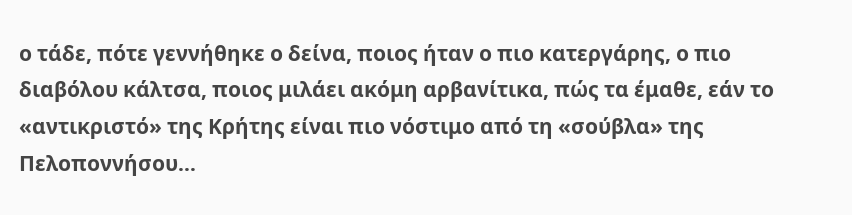ο τάδε, πότε γεννήθηκε ο δείνα, ποιος ήταν ο πιο κατεργάρης, ο πιο διαβόλου κάλτσα, ποιος μιλάει ακόμη αρβανίτικα, πώς τα έμαθε, εάν το «αντικριστό» της Κρήτης είναι πιο νόστιμο από τη «σούβλα» της Πελοποννήσου…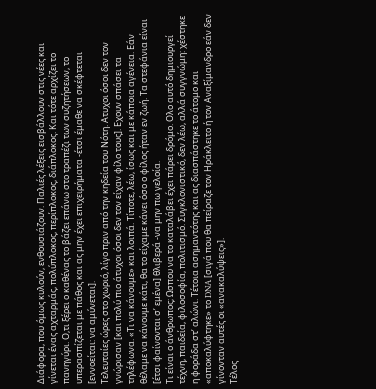Διάφορα, που όμως κυλούν, ενθουσιάζουν. Παλιές λέξεις εισβάλλουν στις νέες και γίνεται ένας αχταρμάς, πολύπλοκος, περίπλοκος, διάπλοκος. Και τότε αρχίζει το πανηγύρι. Ο,τι ξέρει ο καθένας το βάζει επάνω στο τραπέζι των συζητήσεων, το υπερασπίζεται με πάθος και ας μην έχει επιχειρήματα -έτσι έμαθε να σκέφτεται [εννοείται: να αμύνεται].
Τελευταίες ώρες στο χωριό, λίγο πριν από την κηδεία του Νότη. Ατυχοι όσοι δεν τον γνώρισαν [και πολύ πιο άτυχοι όσοι δεν τον είχαν φίλο τους]. Εχουν σπάσει τα τηλέφωνα. «Τι να κάνουμε» και λοιπά. Τίποτε, λέω, ίσως και με κάποια αγένεια. Εάν θέλαμε να κάνουμε κάτι, θα το είχαμε κάνει όσο ο φίλος ήταν εν ζωή. Τα στεφάνια είναι [έτσι φαίνονται σ’ εμένα] θλιβερά -να μην πω γελοία.
Τι είναι ο άνθρωπος; Ωσπου να το καταλάβει έχει πάρει δρόμο. Ολο αυτό δημιουργεί τέχνη, παιδεία, φιλοσοφία, πολιτισμό. Συγκλονιστικό, δεν λέω, αλλά συγγνώμη: χέστηκε η φοράδα στ’ αλώνι. Τέτοια ασημαντότης και ας διασπάστηκε το άτομο και «αποκαλύφτηκε» το DNA [σιγά που θα πείραζε τον Ηράκλειτο ή τον Αναξίμανδρο εάν δεν γίνονταν αυτές οι «ανακαλύψεις»].
Τέλος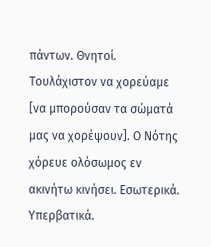πάντων. Θνητοί. Τουλάχιστον να χορεύαμε [να μπορούσαν τα σώματά μας να χορέψουν]. Ο Νότης χόρευε ολόσωμος εν ακινήτω κινήσει. Εσωτερικά. Υπερβατικά.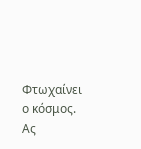Φτωχαίνει ο κόσμος. Ας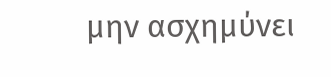μην ασχημύνει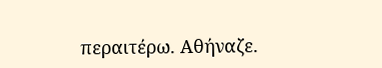περαιτέρω. Αθήναζε.